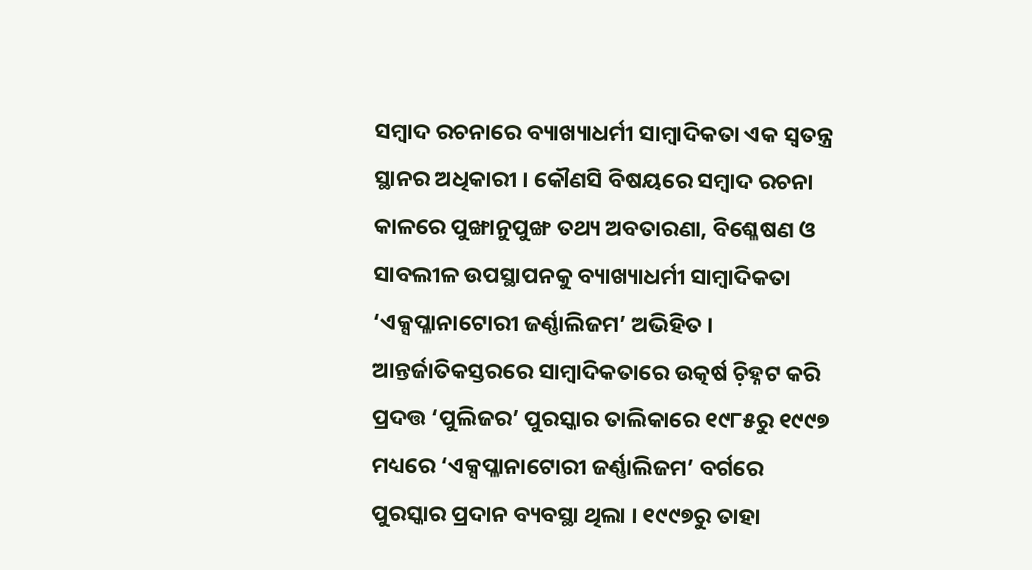ସମ୍ୱାଦ ରଚନାରେ ବ୍ୟାଖ୍ୟାଧର୍ମୀ ସାମ୍ୱାଦିକତା ଏକ ସ୍ୱତନ୍ତ୍ର ସ୍ଥାନର ଅଧିକାରୀ । କୌଣସି ବିଷୟରେ ସମ୍ୱାଦ ରଚନା କାଳରେ ପୁଙ୍ଖାନୁପୁଙ୍ଖ ତଥ୍ୟ ଅବତାରଣା, ବିଶ୍ଳେଷଣ ଓ ସାବଲୀଳ ଉପସ୍ଥାପନକୁ ବ୍ୟାଖ୍ୟାଧର୍ମୀ ସାମ୍ୱାଦିକତା ‘ଏକ୍ସପ୍ଳାନାଟୋରୀ ଜର୍ଣ୍ଣାଲିଜମ’ ଅଭିହିତ । ଆନ୍ତର୍ଜାତିକସ୍ତରରେ ସାମ୍ୱାଦିକତାରେ ଉତ୍କର୍ଷ ଚ଼ିହ୍ନଟ କରି ପ୍ରଦତ୍ତ ‘ପୁଲିଜର’ ପୁରସ୍କାର ତାଲିକାରେ ୧୯୮୫ରୁ ୧୯୯୭ ମଧ୍ୟରେ ‘ଏକ୍ସପ୍ଳାନାଟୋରୀ ଜର୍ଣ୍ଣାଲିଜମ’ ବର୍ଗରେ ପୁରସ୍କାର ପ୍ରଦାନ ବ୍ୟବସ୍ଥା ଥିଲା । ୧୯୯୭ରୁ ତାହା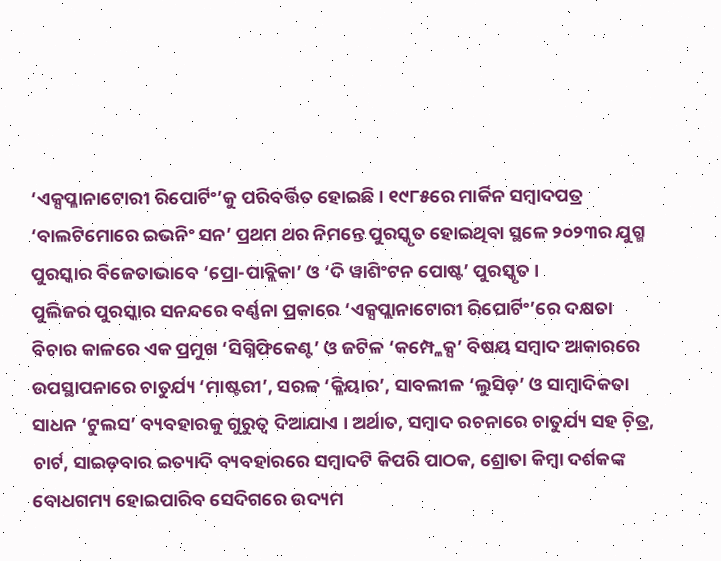‘ଏକ୍ସପ୍ଳାନାଟୋରୀ ରିପୋର୍ଟିଂ’କୁ ପରିବର୍ତ୍ତିତ ହୋଇଛି । ୧୯୮୫ରେ ମାର୍କିନ ସମ୍ୱାଦପତ୍ର ‘ବାଲଟିମୋରେ ଇଭନିଂ ସନ’ ପ୍ରଥମ ଥର ନିମନ୍ତେ ପୁରସ୍କୃତ ହୋଇଥିବା ସ୍ଥଳେ ୨୦୨୩ର ଯୁଗ୍ମ ପୁରସ୍କାର ବିଜେତାଭାବେ ‘ପ୍ରୋ-ପାବ୍ଲିକା’ ଓ ‘ଦି ୱାଶିଂଟନ ପୋଷ୍ଟ’ ପୁରସ୍କୃତ ।
ପୁଲିଜର ପୁରସ୍କାର ସନନ୍ଦରେ ବର୍ଣ୍ଣନା ପ୍ରକାରେ ‘ଏକ୍ସପ୍ଲାନାଟୋରୀ ରିପୋର୍ଟିଂ’ରେ ଦକ୍ଷତା ବିଚାର କାଳରେ ଏକ ପ୍ରମୁଖ ‘ସିଗ୍ନିଫିକେଣ୍ଟ’ ଓ ଜଟିଳ ‘କମ୍ପ୍ଳେକ୍ସ’ ବିଷୟ ସମ୍ୱାଦ ଆକାରରେ ଉପସ୍ଥାପନାରେ ଚାତୁର୍ଯ୍ୟ ‘ମାଷ୍ଟରୀ’, ସରଳ ‘କ୍ଳିୟାର’, ସାବଲୀଳ ‘ଲୁସିଡ଼’ ଓ ସାମ୍ୱାଦିକତା ସାଧନ ‘ଟୁଲସ’ ବ୍ୟବହାରକୁ ଗୁରୁତ୍ୱ ଦିଆଯାଏ । ଅର୍ଥାତ, ସମ୍ୱାଦ ରଚନାରେ ଚାତୁର୍ଯ୍ୟ ସହ ଚ଼ିତ୍ର, ଚାର୍ଟ, ସାଇଡ଼ବାର ଇତ୍ୟାଦି ବ୍ୟବହାରରେ ସମ୍ୱାଦଟି କିପରି ପାଠକ, ଶ୍ରୋତା କିମ୍ୱା ଦର୍ଶକଙ୍କ ବୋଧଗମ୍ୟ ହୋଇପାରିବ ସେଦିଗରେ ଉଦ୍ୟମ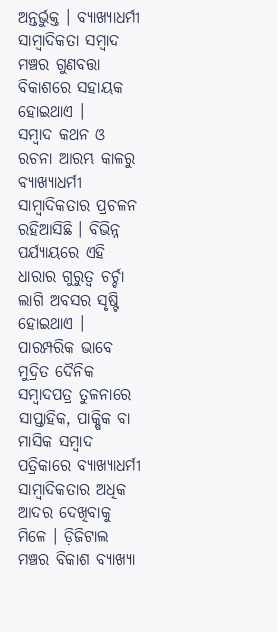ଅନ୍ତର୍ଭୁକ୍ତ । ବ୍ୟାଖ୍ୟାଧର୍ମୀ ସାମ୍ୱାଦିକତା ସମ୍ୱାଦ ମଞ୍ଚର ଗୁଣବତ୍ତା ବିକାଶରେ ସହାୟକ ହୋଇଥାଏ ।
ସମ୍ୱାଦ କଥନ ଓ ରଚନା ଆରମ୍ଭ କାଳରୁ ବ୍ୟାଖ୍ୟାଧର୍ମୀ ସାମ୍ୱାଦିକତାର ପ୍ରଚଳନ ରହିଆସିଛି । ବିଭିନ୍ନ ପର୍ଯ୍ୟାୟରେ ଏହି ଧାରାର ଗୁରୁତ୍ୱ ଚର୍ଚ୍ଚା ଲାଗି ଅବସର ସୃଷ୍ଟି ହୋଇଥାଏ । ପାରମ୍ପରିକ ଭାବେ ମୁଦ୍ରିତ ଦୈନିକ ସମ୍ୱାଦପତ୍ର ତୁଳନାରେ ସାପ୍ତାହିକ, ପାକ୍ଷିକ ବା ମାସିକ ସମ୍ୱାଦ ପତ୍ରିକାରେ ବ୍ୟାଖ୍ୟାଧର୍ମୀ ସାମ୍ୱାଦିକତାର ଅଧିକ ଆଦର ଦେଖିବାକୁ ମିଳେ । ଡ଼ିଜିଟାଲ ମଞ୍ଚର ବିକାଶ ବ୍ୟାଖ୍ୟା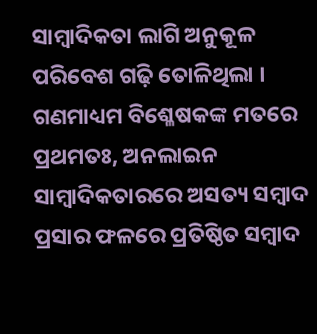ସାମ୍ୱାଦିକତା ଲାଗି ଅନୁକୂଳ ପରିବେଶ ଗଢ଼ି ତୋଳିଥିଲା ।
ଗଣମାଧ୍ୟମ ବିଶ୍ଳେଷକଙ୍କ ମତରେ ପ୍ରଥମତଃ, ଅନଲାଇନ ସାମ୍ୱାଦିକତାରରେ ଅସତ୍ୟ ସମ୍ୱାଦ ପ୍ରସାର ଫଳରେ ପ୍ରତିଷ୍ଠିତ ସମ୍ୱାଦ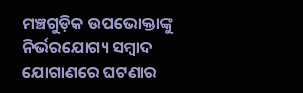ମଞ୍ଚଗୁଡ଼ିକ ଉପଭୋକ୍ତାଙ୍କୁ ନିର୍ଭରଯୋଗ୍ୟ ସମ୍ୱାଦ ଯୋଗାଣରେ ଘଟଣାର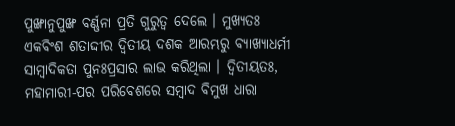ପୁଙ୍ଖାନୁପୁଙ୍ଖ ବର୍ଣ୍ଣନା ପ୍ରତି ଗୁରୁତ୍ୱ ଦେଲେ । ମୁଖ୍ୟତଃ ଏକବିଂଶ ଶତାଦ୍ଦୀର ଦ୍ୱିତୀୟ ଦଶକ ଆରମ୍ଭରୁ ବ୍ୟାଖ୍ୟାଧର୍ମୀ ସାମ୍ୱାଦିକତା ପୁନଃପ୍ରସାର ଲାଭ କରିଥିଲା । ଦ୍ୱିତୀୟତଃ, ମହାମାରୀ-ପର ପରିବେଶରେ ସମ୍ୱାଦ ବିମୁଖ ଧାରା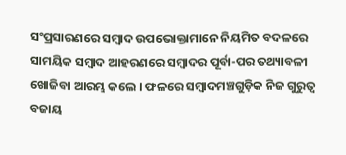ସଂପ୍ରସାରଣରେ ସମ୍ୱାଦ ଉପଭୋକ୍ତାମାନେ ନିୟମିତ ବଦଳରେ ସାମୟିକ ସମ୍ୱାଦ ଆହରଣରେ ସମ୍ୱାଦର ପୂର୍ବା-ପର ତଥ୍ୟାବଳୀ ଖୋଜିବା ଆରମ୍ଭ କଲେ । ଫଳରେ ସମ୍ୱାଦମଞ୍ଚଗୁଡ଼ିକ ନିଜ ଗୁରୁତ୍ୱ ବଜାୟ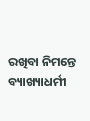ରଖିବା ନିମନ୍ତେ ବ୍ୟାଖ୍ୟାଧର୍ମୀ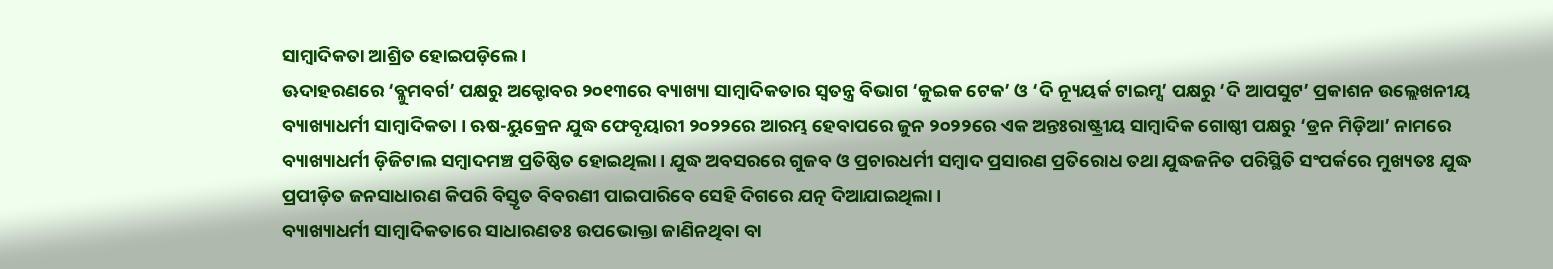ସାମ୍ୱାଦିକତା ଆଶ୍ରିତ ହୋଇପଡ଼ିଲେ ।
ଊଦାହରଣରେ ‘ବ୍ଳୁମବର୍ଗ’ ପକ୍ଷରୁ ଅକ୍ଟୋବର ୨୦୧୩ରେ ବ୍ୟାଖ୍ୟା ସାମ୍ୱାଦିକତାର ସ୍ୱତନ୍ତ୍ର ବିଭାଗ ‘କୁଇକ ଟେକ’ ଓ ‘ଦି ନ୍ୟୂୟର୍କ ଟାଇମ୍ସ’ ପକ୍ଷରୁ ‘ଦି ଆପସୁଟ’ ପ୍ରକାଶନ ଉଲ୍ଲେଖନୀୟ ବ୍ୟାଖ୍ୟାଧର୍ମୀ ସାମ୍ୱାଦିକତା । ଋଷ-ୟୁକ୍ରେନ ଯୁଦ୍ଧ ଫେବୃୟାରୀ ୨୦୨୨ରେ ଆରମ୍ଭ ହେବାପରେ ଜୁନ ୨୦୨୨ରେ ଏକ ଅନ୍ତଃରାଷ୍ଟ୍ରୀୟ ସାମ୍ୱାଦିକ ଗୋଷ୍ଠୀ ପକ୍ଷରୁ ‘ଡ୍ରନ ମିଡ଼ିଆ’ ନାମରେ ବ୍ୟାଖ୍ୟାଧର୍ମୀ ଡ଼ିଜିଟାଲ ସମ୍ୱାଦମଞ୍ଚ ପ୍ରତିଷ୍ଠିତ ହୋଇଥିଲା । ଯୁଦ୍ଧ ଅବସରରେ ଗୁଜବ ଓ ପ୍ରଚାରଧର୍ମୀ ସମ୍ୱାଦ ପ୍ରସାରଣ ପ୍ରତିରୋଧ ତଥା ଯୁଦ୍ଧଜନିତ ପରିସ୍ଥିତି ସଂପର୍କରେ ମୁଖ୍ୟତଃ ଯୁଦ୍ଧ ପ୍ରପୀଡ଼ିତ ଜନସାଧାରଣ କିପରି ବିସ୍ତୃତ ବିବରଣୀ ପାଇପାରିବେ ସେହି ଦିଗରେ ଯତ୍ନ ଦିଆଯାଇଥିଲା ।
ବ୍ୟାଖ୍ୟାଧର୍ମୀ ସାମ୍ୱାଦିକତାରେ ସାଧାରଣତଃ ଉପଭୋକ୍ତା ଜାଣିନଥିବା ବା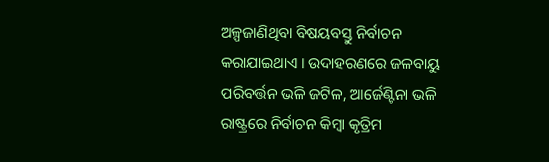ଅଳ୍ପଜାଣିଥିବା ବିଷୟବସ୍ତୁ ନିର୍ବାଚନ କରାଯାଇଥାଏ । ଉଦାହରଣରେ ଜଳବାୟୁ ପରିବର୍ତ୍ତନ ଭଳି ଜଟିଳ, ଆର୍ଜେଣ୍ଟିନା ଭଳି ରାଷ୍ଟ୍ରରେ ନିର୍ବାଚନ କିମ୍ୱା କୃତ୍ରିମ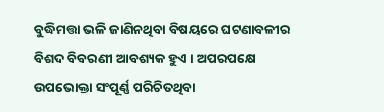ବୁଦ୍ଧିମତ୍ତା ଭଳି ଜାଣିନଥିବା ବିଷୟରେ ଘଟଣାବଳୀର ବିଶଦ ବିବରଣୀ ଆବଶ୍ୟକ ହୁଏ । ଅପରପକ୍ଷେ ଉପଭୋକ୍ତା ସଂପୂର୍ଣ୍ଣ ପରିଚିତଥିବା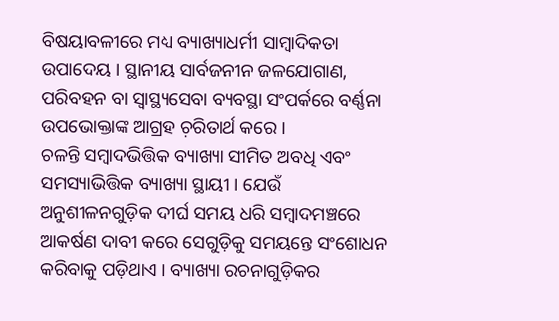ବିଷୟାବଳୀରେ ମଧ୍ୟ ବ୍ୟାଖ୍ୟାଧର୍ମୀ ସାମ୍ୱାଦିକତା ଉପାଦେୟ । ସ୍ଥାନୀୟ ସାର୍ବଜନୀନ ଜଳଯୋଗାଣ, ପରିବହନ ବା ସ୍ୱାସ୍ଥ୍ୟସେବା ବ୍ୟବସ୍ଥା ସଂପର୍କରେ ବର୍ଣ୍ଣନା ଉପଭୋକ୍ତାଙ୍କ ଆଗ୍ରହ ଚ଼ରିତାର୍ଥ କରେ ।
ଚଳନ୍ତି ସମ୍ୱାଦଭିତ୍ତିକ ବ୍ୟାଖ୍ୟା ସୀମିତ ଅବଧି ଏବଂ ସମସ୍ୟାଭିତ୍ତିକ ବ୍ୟାଖ୍ୟା ସ୍ଥାୟୀ । ଯେଉଁ ଅନୁଶୀଳନଗୁଡ଼ିକ ଦୀର୍ଘ ସମୟ ଧରି ସମ୍ୱାଦମଞ୍ଚରେ ଆକର୍ଷଣ ଦାବୀ କରେ ସେଗୁଡ଼ିକୁ ସମୟନ୍ତେ ସଂଶୋଧନ କରିବାକୁ ପଡ଼ିଥାଏ । ବ୍ୟାଖ୍ୟା ରଚନାଗୁଡ଼ିକର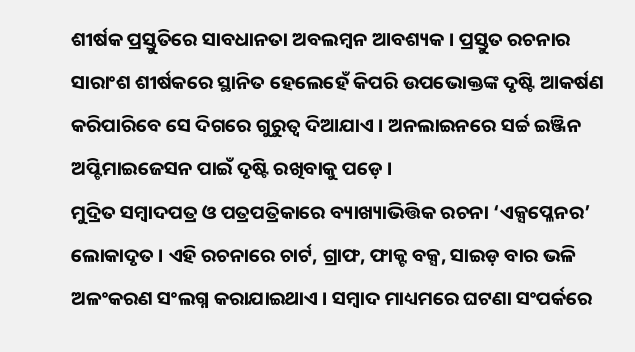ଶୀର୍ଷକ ପ୍ରସ୍ତୁତିରେ ସାବଧାନତା ଅବଲମ୍ୱନ ଆବଶ୍ୟକ । ପ୍ରସ୍ତୁତ ରଚନାର ସାରାଂଶ ଶୀର୍ଷକରେ ସ୍ଥାନିତ ହେଲେହେଁ କିପରି ଉପଭୋକ୍ତଙ୍କ ଦୃଷ୍ଟି ଆକର୍ଷଣ କରିପାରିବେ ସେ ଦିଗରେ ଗୁରୁତ୍ୱ ଦିଆଯାଏ । ଅନଲାଇନରେ ସର୍ଚ୍ଚ ଇଞ୍ଜିନ ଅପ୍ଟିମାଇଜେସନ ପାଇଁ ଦୃଷ୍ଟି ରଖିବାକୁ ପଡ଼େ ।
ମୁଦ୍ରିତ ସମ୍ୱାଦପତ୍ର ଓ ପତ୍ରପତ୍ରିକାରେ ବ୍ୟାଖ୍ୟାଭିତ୍ତିକ ରଚନା ‘ଏକ୍ସପ୍ଳେନର’ ଲୋକାଦୃତ । ଏହି ରଚନାରେ ଚାର୍ଟ, ଗ୍ରାଫ, ଫାକ୍ଟ ବକ୍ସ, ସାଇଡ଼ ବାର ଭଳି ଅଳଂକରଣ ସଂଲଗ୍ନ କରାଯାଇଥାଏ । ସମ୍ୱାଦ ମାଧ୍ୟମରେ ଘଟଣା ସଂପର୍କରେ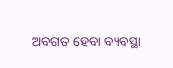ଅବଗତ ହେବା ବ୍ୟବସ୍ଥା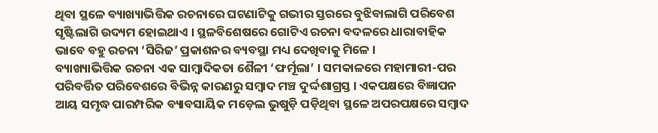ଥିବା ସ୍ଥଳେ ବ୍ୟାଖ୍ୟାଭିତ୍ତିକ ରଚନାରେ ଘଟଣାଟିକୁ ଗଭୀର ସ୍ତରରେ ବୁଝିବାଲାଗି ପରିବେଶ ସୃଷ୍ଟିଲାଗି ଉଦ୍ୟମ ହୋଇଥାଏ । ସ୍ଥଳବିଶେଷରେ ଗୋଟିଏ ରଚନା ବଦଳରେ ଧାରାବାହିକ ଭାବେ ବହୁ ରଚନା ‘ସିରିଜ’ ପ୍ରକାଶନର ବ୍ୟବସ୍ଥା ମଧ୍ୟ ଦେଖିବାକୁ ମିଳେ ।
ବ୍ୟାଖ୍ୟାଭିତ୍ତିକ ରଚନା ଏକ ସାମ୍ୱାଦିକତା ଶୈଳୀ ‘ଫର୍ମୂଲା’ । ସମକାଳରେ ମହାମାରୀ-ପର ପରିବର୍ତ୍ତିତ ପରିବେଶରେ ବିଭିନ୍ନ କାରଣରୁ ସମ୍ୱାଦ ମଞ୍ଚ ଦୁର୍ଦ୍ଦଶାଗ୍ରସ୍ତ । ଏକପକ୍ଷରେ ବିଜ୍ଞାପନ ଆୟ ସମୃଦ୍ଧ ପାରମ୍ପରିକ ବ୍ୟାବସାୟିକ ମଡ଼େଲ ଭୁଷୁଡ଼ି ପଡ଼ିଥିବା ସ୍ଥଳେ ଅପରପକ୍ଷରେ ସମ୍ୱାଦ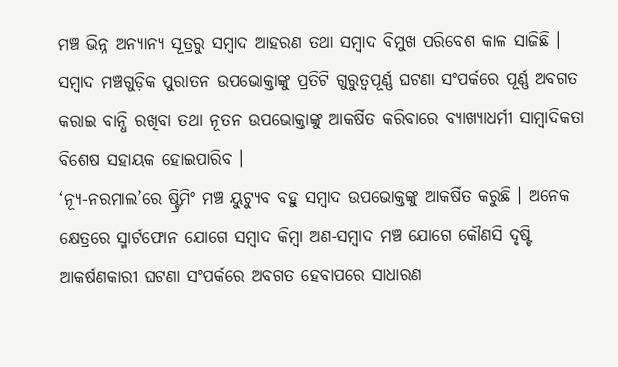ମଞ୍ଚ ଭିନ୍ନ ଅନ୍ୟାନ୍ୟ ସୂତ୍ରରୁ ସମ୍ୱାଦ ଆହରଣ ତଥା ସମ୍ୱାଦ ବିମୁଖ ପରିବେଶ କାଳ ସାଜିଛି । ସମ୍ୱାଦ ମଞ୍ଚଗୁଡ଼ିକ ପୁରାତନ ଉପଭୋକ୍ତାଙ୍କୁ ପ୍ରତିଟି ଗୁରୁତ୍ୱପୂର୍ଣ୍ଣ ଘଟଣା ସଂପର୍କରେ ପୂର୍ଣ୍ଣ ଅବଗତ କରାଇ ବାନ୍ଧି ରଖିବା ତଥା ନୂତନ ଉପଭୋକ୍ତାଙ୍କୁ ଆକର୍ଷିତ କରିବାରେ ବ୍ୟାଖ୍ୟାଧର୍ମୀ ସାମ୍ୱାଦିକତା ବିଶେଷ ସହାୟକ ହୋଇପାରିବ ।
‘ନ୍ୟୂ-ନରମାଲ’ରେ ଷ୍ଟ୍ରିମିଂ ମଞ୍ଚ ୟୁଟ୍ୟୁବ ବହୁ ସମ୍ୱାଦ ଉପଭୋକ୍ତଙ୍କୁ ଆକର୍ଷିତ କରୁଛି । ଅନେକ କ୍ଷେତ୍ରରେ ସ୍ମାର୍ଟଫୋନ ଯୋଗେ ସମ୍ୱାଦ କିମ୍ୱା ଅଣ-ସମ୍ୱାଦ ମଞ୍ଚ ଯୋଗେ କୌଣସି ଦୃଷ୍ଟି ଆକର୍ଷଣକାରୀ ଘଟଣା ସଂପର୍କରେ ଅବଗତ ହେବାପରେ ସାଧାରଣ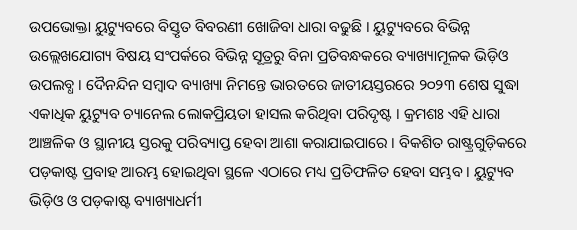ଉପଭୋକ୍ତା ୟୁଟ୍ୟୁବରେ ବିସ୍ତୃତ ବିବରଣୀ ଖୋଜିବା ଧାରା ବଢୁଛି । ୟୁଟ୍ୟୁବରେ ବିଭିନ୍ନ ଉଲ୍ଲେଖଯୋଗ୍ୟ ବିଷୟ ସଂପର୍କରେ ବିଭିନ୍ନ ସୂତ୍ରରୁ ବିନା ପ୍ରତିବନ୍ଧକରେ ବ୍ୟାଖ୍ୟାମୂଳକ ଭିଡ଼ିଓ ଉପଲବ୍ଧ । ଦୈନନ୍ଦିନ ସମ୍ୱାଦ ବ୍ୟାଖ୍ୟା ନିମନ୍ତେ ଭାରତରେ ଜାତୀୟସ୍ତରରେ ୨୦୨୩ ଶେଷ ସୁଦ୍ଧା ଏକାଧିକ ୟୁଟ୍ୟୁବ ଚ୍ୟାନେଲ ଲୋକପ୍ରିୟତା ହାସଲ କରିଥିବା ପରିଦୃଷ୍ଟ । କ୍ରମଶଃ ଏହି ଧାରା ଆଞ୍ଚଳିକ ଓ ସ୍ଥାନୀୟ ସ୍ତରକୁ ପରିବ୍ୟାପ୍ତ ହେବା ଆଶା କରାଯାଇପାରେ । ବିକଶିତ ରାଷ୍ଟ୍ରଗୁଡ଼ିକରେ ପଡ଼କାଷ୍ଟ ପ୍ରବାହ ଆରମ୍ଭ ହୋଇଥିବା ସ୍ଥଳେ ଏଠାରେ ମଧ୍ୟ ପ୍ରତିଫଳିତ ହେବା ସମ୍ଭବ । ୟୁଟ୍ୟୁବ ଭିଡ଼ିଓ ଓ ପଡ଼କାଷ୍ଟ ବ୍ୟାଖ୍ୟାଧର୍ମୀ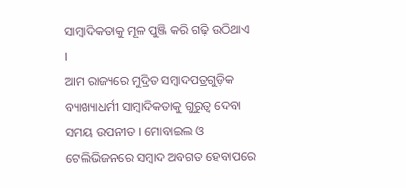ସାମ୍ୱାଦିକତାକୁ ମୂଳ ପୁଞ୍ଜି କରି ଗଢ଼ି ଉଠିଥାଏ ।
ଆମ ରାଜ୍ୟରେ ମୁଦ୍ରିତ ସମ୍ୱାଦପତ୍ରଗୁଡ଼ିକ ବ୍ୟାଖ୍ୟାଧର୍ମୀ ସାମ୍ୱାଦିକତାକୁ ଗୁରୁତ୍ୱ ଦେବା ସମୟ ଉପନୀତ । ମୋବାଇଲ ଓ ଟେଲିଭିଜନରେ ସମ୍ୱାଦ ଅବଗତ ହେବାପରେ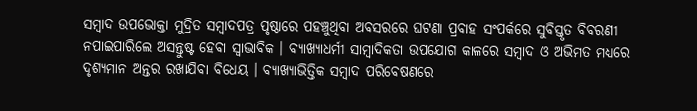ସମ୍ୱାଦ ଉପଭୋକ୍ତା ମୁଦ୍ରିତ ସମ୍ୱାଦପତ୍ର ପୃଷ୍ଠାରେ ପହଞ୍ଚୁଥିବା ଅବସରରେ ଘଟଣା ପ୍ରବାହ ସଂପର୍କରେ ସୁବିସ୍ତୃତ ବିବରଣୀ ନପାଇପାରିଲେ ଅସନ୍ତୁଷ୍ଟ ହେବା ସ୍ୱାଭାବିକ । ବ୍ୟାଖ୍ୟାଧର୍ମୀ ସାମ୍ୱାଦିକତା ଉପଯୋଗ କାଳରେ ସମ୍ୱାଦ ଓ ଅଭିମତ ମଧ୍ୟରେ ଦୃଶ୍ୟମାନ ଅନ୍ତର ରଖାଯିବା ବିଧେୟ । ବ୍ୟାଖ୍ୟାଭିତ୍ତିକ ସମ୍ୱାଦ ପରିବେଷଣରେ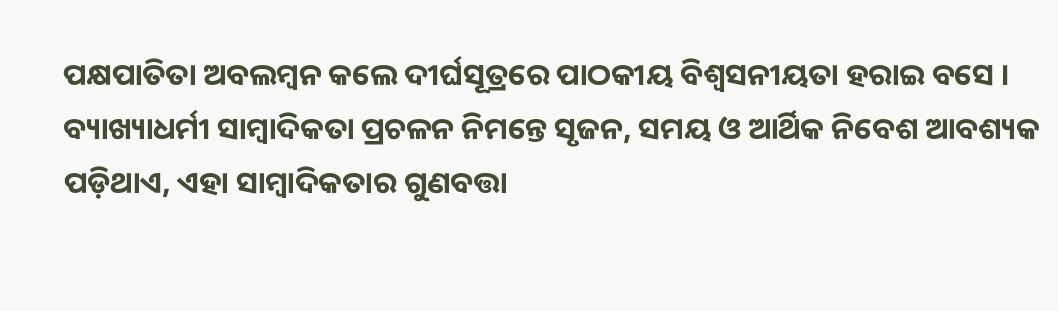ପକ୍ଷପାତିତା ଅବଲମ୍ୱନ କଲେ ଦୀର୍ଘସୂତ୍ରରେ ପାଠକୀୟ ବିଶ୍ୱସନୀୟତା ହରାଇ ବସେ । ବ୍ୟାଖ୍ୟାଧର୍ମୀ ସାମ୍ୱାଦିକତା ପ୍ରଚଳନ ନିମନ୍ତେ ସୃଜନ, ସମୟ ଓ ଆର୍ଥିକ ନିବେଶ ଆବଶ୍ୟକ ପଡ଼ିଥାଏ, ଏହା ସାମ୍ୱାଦିକତାର ଗୁଣବତ୍ତା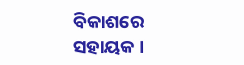ବିକାଶରେ ସହାୟକ ।